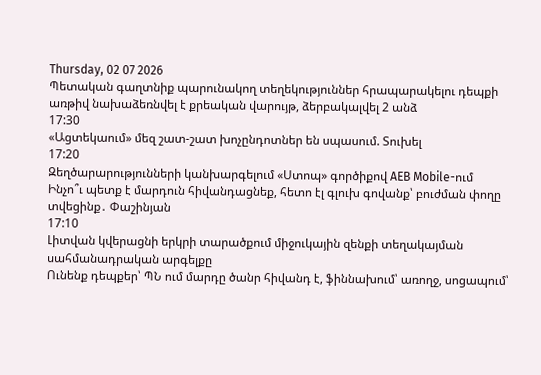Thursday, 02 07 2026
Պետական գաղտնիք պարունակող տեղեկություններ հրապարակելու դեպքի առթիվ նախաձեռնվել է քրեական վարույթ, ձերբակալվել 2 անձ
17:30
«Ացտեկաում» մեզ շատ-շատ խոչընդոտներ են սպասում. Տուխել
17:20
Զեղծարարությունների կանխարգելում «Ստոպ» գործիքով AEB Mobile-ում
Ինչո՞ւ պետք է մարդուն հիվանդացնեք, հետո էլ գլուխ գովանք՝ բուժման փողը տվեցինք․ Փաշինյան
17:10
Լիտվան կվերացնի երկրի տարածքում միջուկային զենքի տեղակայման սահմանադրական արգելքը
Ունենք դեպքեր՝ ՊՆ ում մարդը ծանր հիվանդ է, ֆիննախում՝ առողջ, սոցապում՝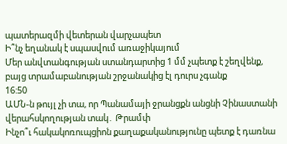պատերազմի վետերան վարչապետ
Ի՞նչ եղանակ է սպասվում առաջիկայում
Մեր անվտանգության ստանդարտից 1 մմ չպետք է շեղվենք, բայց տրամաբանության շրջանակից էլ դուրս չգանք
16:50
ԱՄՆ-ն թույլ չի տա, որ Պանամայի ջրանցքն անցնի Չինաստանի վերահսկողության տակ․ Թրամփ
Ինչո՞ւ հակակոռուպցիոն քաղաքականությունը պետք է դառնա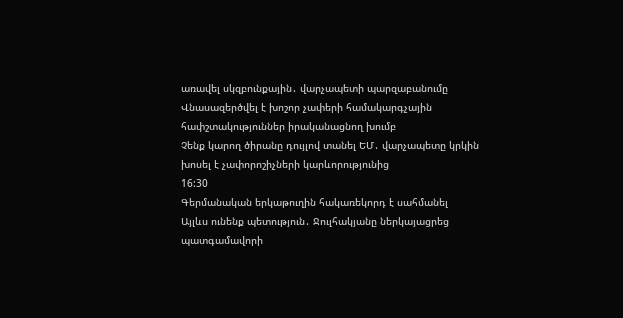առավել սկզբունքային․ վարչապետի պարզաբանումը
Վնասազերծվել է խոշոր չափերի համակարգչային հափշտակություններ իրականացնող խումբ
Չենք կարող ծիրանը դույլով տանել ԵՄ․ վարչապետը կրկին խոսել է չափորոշիչների կարևորությունից
16:30
Գերմանական երկաթուղին հակառեկորդ է սահմանել
Այլևս ունենք պետություն․ Ջուլհակյանը ներկայացրեց պատգամավորի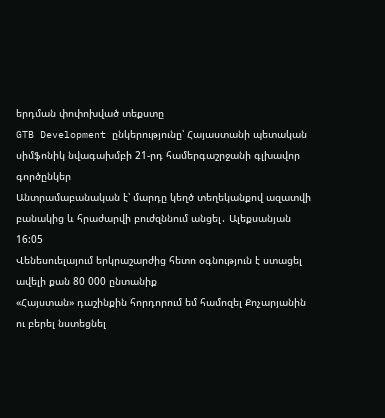երդման փոփոխված տեքստը
GTB Development ընկերությունը՝ Հայաստանի պետական սիմֆոնիկ նվագախմբի 21-րդ համերգաշրջանի գլխավոր գործընկեր
Անտրամաբանական է՝ մարդը կեղծ տեղեկանքով ազատվի բանակից և հրաժարվի բուժզննում անցել․ Ալեքսանյան
16:05
Վենեսուելայում երկրաշարժից հետո օգնություն է ստացել ավելի քան 80 000 ընտանիք
«Հայստան» դաշինքին հորդորում եմ համոզել Քոչարյանին ու բերել նստեցնել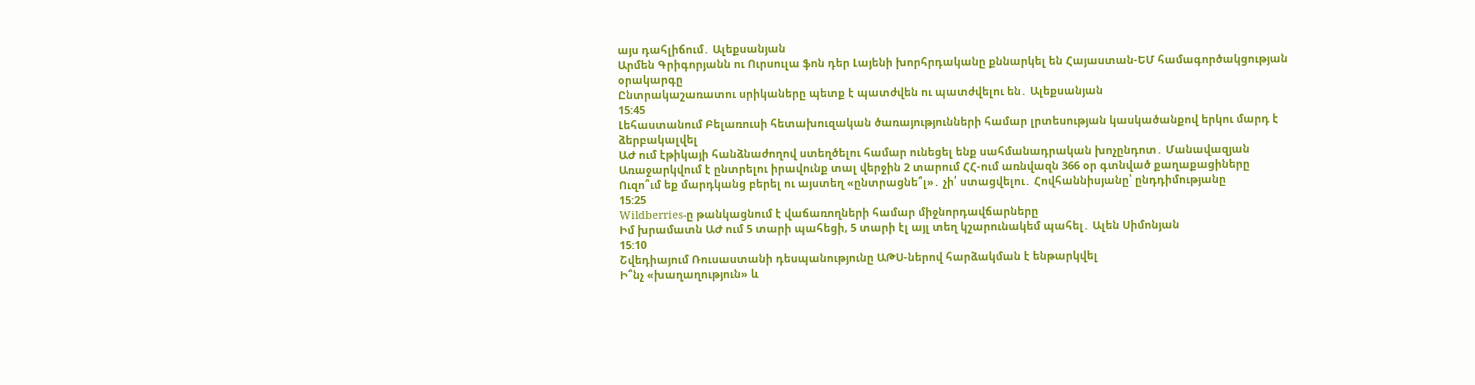այս դահլիճում․ Ալեքսանյան
Արմեն Գրիգորյանն ու Ուրսուլա ֆոն դեր Լայենի խորհրդականը քննարկել են Հայաստան-ԵՄ համագործակցության օրակարգը
Ընտրակաշառատու սրիկաները պետք է պատժվեն ու պատժվելու են․ Ալեքսանյան
15:45
Լեհաստանում Բելառուսի հետախուզական ծառայությունների համար լրտեսության կասկածանքով երկու մարդ է ձերբակալվել
ԱԺ ում էթիկայի հանձնաժողով ստեղծելու համար ունեցել ենք սահմանադրական խոչընդոտ․ Մանավազյան
Առաջարկվում է ընտրելու իրավունք տալ վերջին 2 տարում ՀՀ-ում առնվազն 366 օր գտնված քաղաքացիները
Ուզո՞ւմ եք մարդկանց բերել ու այստեղ «ընտրացնե՞լ»․ չի՛ ստացվելու․ Հովհաննիսյանը՝ ընդդիմությանը
15:25
Wildberries-ը թանկացնում է վաճառողների համար միջնորդավճարները
Իմ խրամատն ԱԺ ում 5 տարի պահեցի, 5 տարի էլ այլ տեղ կշարունակեմ պահել․ Ալեն Սիմոնյան
15:10
Շվեդիայում Ռուսաստանի դեսպանությունը ԱԹՍ-ներով հարձակման է ենթարկվել
Ի՞նչ «խաղաղություն» և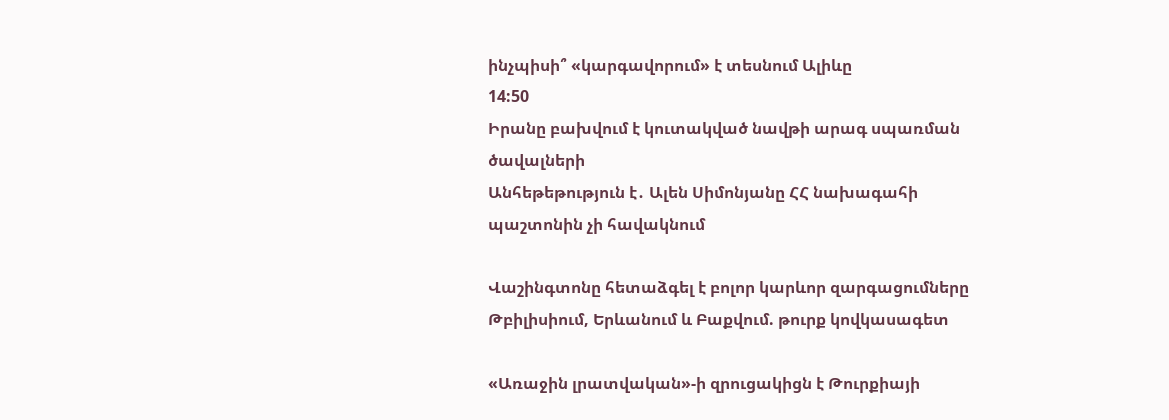ինչպիսի՞ «կարգավորում» է տեսնում Ալիևը
14:50
Իրանը բախվում է կուտակված նավթի արագ սպառման ծավալների
Անհեթեթություն է․ Ալեն Սիմոնյանը ՀՀ նախագահի պաշտոնին չի հավակնում

Վաշինգտոնը հետաձգել է բոլոր կարևոր զարգացումները Թբիլիսիում, Երևանում և Բաքվում. թուրք կովկասագետ

«Առաջին լրատվական»-ի զրուցակիցն է Թուրքիայի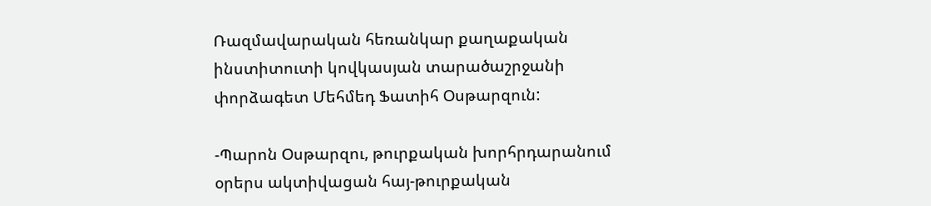Ռազմավարական հեռանկար քաղաքական ինստիտուտի կովկասյան տարածաշրջանի փորձագետ Մեհմեդ Ֆատիհ Օսթարզուն:

-Պարոն Օսթարզու, թուրքական խորհրդարանում օրերս ակտիվացան հայ-թուրքական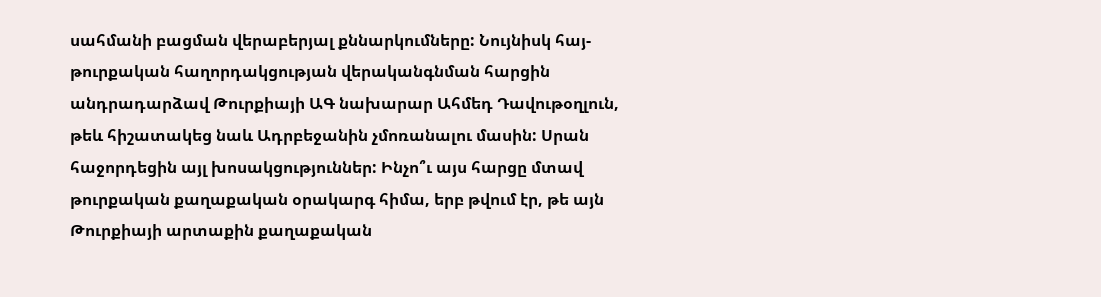սահմանի բացման վերաբերյալ քննարկումները: Նույնիսկ հայ-թուրքական հաղորդակցության վերականգնման հարցին անդրադարձավ Թուրքիայի ԱԳ նախարար Ահմեդ Դավութօղլուն, թեև հիշատակեց նաև Ադրբեջանին չմոռանալու մասին: Սրան հաջորդեցին այլ խոսակցություններ: Ինչո՞ւ այս հարցը մտավ թուրքական քաղաքական օրակարգ հիմա, երբ թվում էր, թե այն Թուրքիայի արտաքին քաղաքական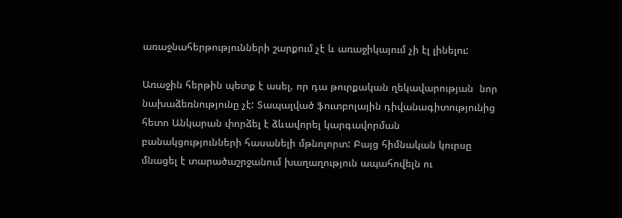առաջնահերթությունների շարքում չէ և առաջիկայում չի էլ լինելու:

Առաջին հերթին պետք է ասել, որ դա թուրքական ղեկավարության  նոր նախաձեռնությունը չէ: Տապալված ֆուտբոլային դիվանագիտությունից հետո Անկարան փորձել է ձևավորել կարգավորման բանակցությունների հասանելի մթնոլորտ: Բայց հիմնական կուրսը մնացել է տարածաշրջանում խաղաղություն ապահովելն ու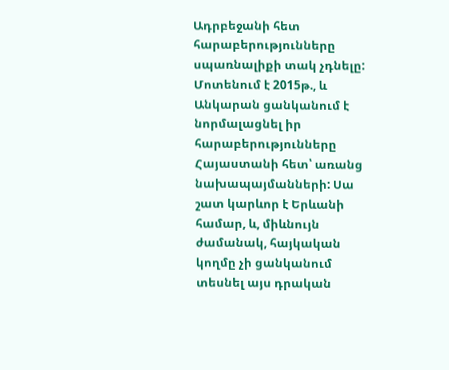Ադրբեջանի հետ հարաբերությունները սպառնալիքի տակ չդնելը:   Մոտենում է 2015թ., և Անկարան ցանկանում է նորմալացնել իր հարաբերությունները Հայաստանի հետ՝ առանց նախապայմանների: Սա շատ կարևոր է Երևանի համար, և, միևնույն ժամանակ, հայկական կողմը չի ցանկանում տեսնել այս դրական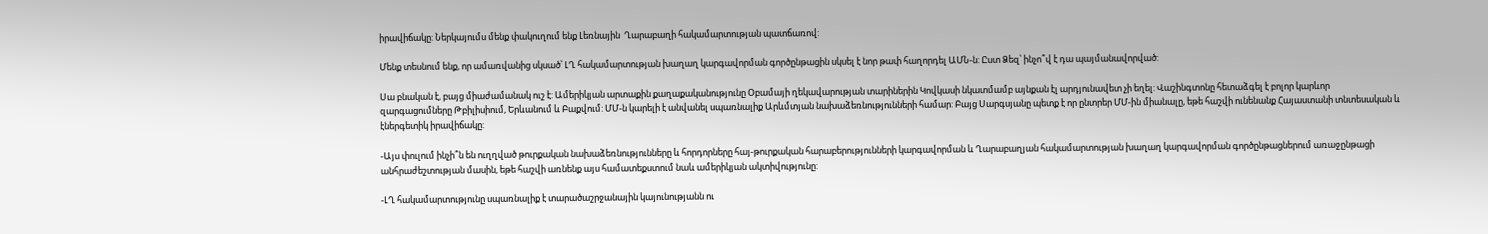իրավիճակը: Ներկայումս մենք փակուղում ենք Լեռնային  Ղարաբաղի հակամարտության պատճառով:

Մենք տեսնում ենք, որ ամառվանից սկսած՝ ԼՂ հակամարտության խաղաղ կարգավորման գործընթացին սկսել է նոր թափ հաղորդել ԱՄՆ-ն: Ըստ Ձեզ՝ ինչո՞վ է դա պայմանավորված:

Սա բնական է, բայց միաժամանակ ուշ է: Ամերիկյան արտաքին քաղաքականությունը Օբամայի ղեկավարության տարիներին Կովկասի նկատմամբ այնքան էլ արդյունավետ չի եղել: Վաշինգտոնը հետաձգել է բոլոր կարևոր զարգացումները Թբիլիսիում, Երևանում և Բաքվում: ՄՄ-ն կարելի է անվանել սպառնալիք Արևմտյան նախաձեռնությունների համար: Բայց Սարգսյանը պետք է որ ընտրեր ՄՄ-ին միանալը, եթե հաշվի ունենանք Հայաստանի տնտեսական և էներգետիկ իրավիճակը:

-Այս փուլում ինչի՞ն են ուղղված թուրքական նախաձեռնությունները և հորդորները հայ-թուրքական հարաբերությունների կարգավորման և Ղարաբաղյան հակամարտության խաղաղ կարգավորման գործընթացներում առաջընթացի անհրաժեշտության մասին, եթե հաշվի առնենք այս համատեքստում նաև ամերիկյան ակտիվությունը:

-ԼՂ հակամարտությունը սպառնալիք է տարածաշրջանային կայունությանն ու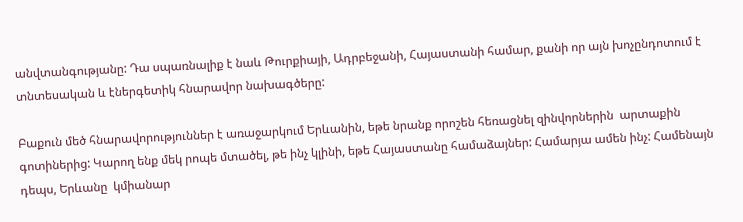անվտանգությանը: Դա սպառնալիք է նաև Թուրքիայի, Ադրբեջանի, Հայաստանի համար, քանի որ այն խոչընդոտում է տնտեսական և էներգետիկ հնարավոր նախագծերը:

Բաքուն մեծ հնարավորություններ է առաջարկում Երևանին, եթե նրանք որոշեն հեռացնել զինվորներին  արտաքին գոտիներից: Կարող ենք մեկ րոպե մտածել, թե ինչ կլինի, եթե Հայաստանը համաձայներ: Համարյա ամեն ինչ: Համենայն դեպս, Երևանը  կմիանար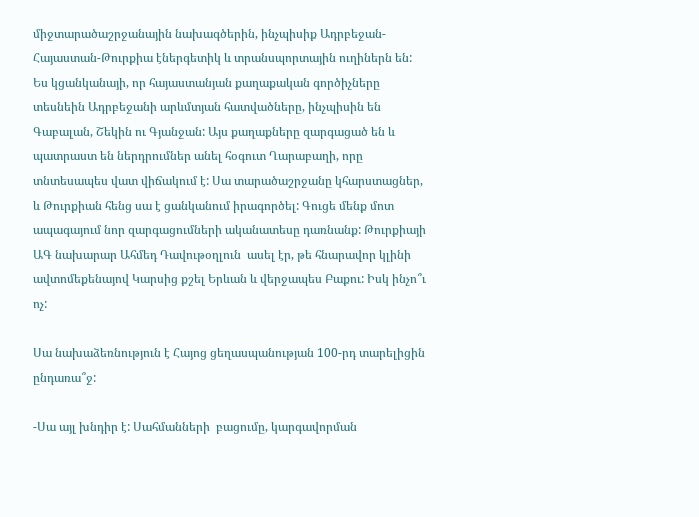միջտարածաշրջանային նախագծերին, ինչպիսիք Ադրբեջան-Հայաստան-Թուրքիա էներգետիկ և տրանսպորտային ուղիներն են: Ես կցանկանայի, որ հայաստանյան քաղաքական գործիչները տեսնեին Ադրբեջանի արևմտյան հատվածները, ինչպիսին են Գաբալան, Շեկին ու Գյանջան: Այս քաղաքները զարգացած են և  պատրաստ են ներդրումներ անել հօգուտ Ղարաբաղի, որը տնտեսապես վատ վիճակում է: Սա տարածաշրջանը կհարստացներ, և Թուրքիան հենց սա է ցանկանում իրագործել: Գուցե մենք մոտ ապագայում նոր զարգացումների ականատեսը դառնանք: Թուրքիայի ԱԳ նախարար Ահմեդ Դավութօղլուն  ասել էր, թե հնարավոր կլինի ավտոմեքենայով Կարսից քշել Երևան և վերջապես Բաքու: Իսկ ինչո՞ւ ոչ:

Սա նախաձեռնություն է Հայոց ցեղասպանության 100-րդ տարելիցին ընդառա՞ջ:

-Սա այլ խնդիր է: Սահմանների  բացումը, կարգավորման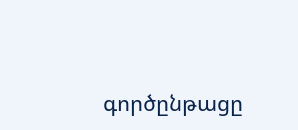գործընթացը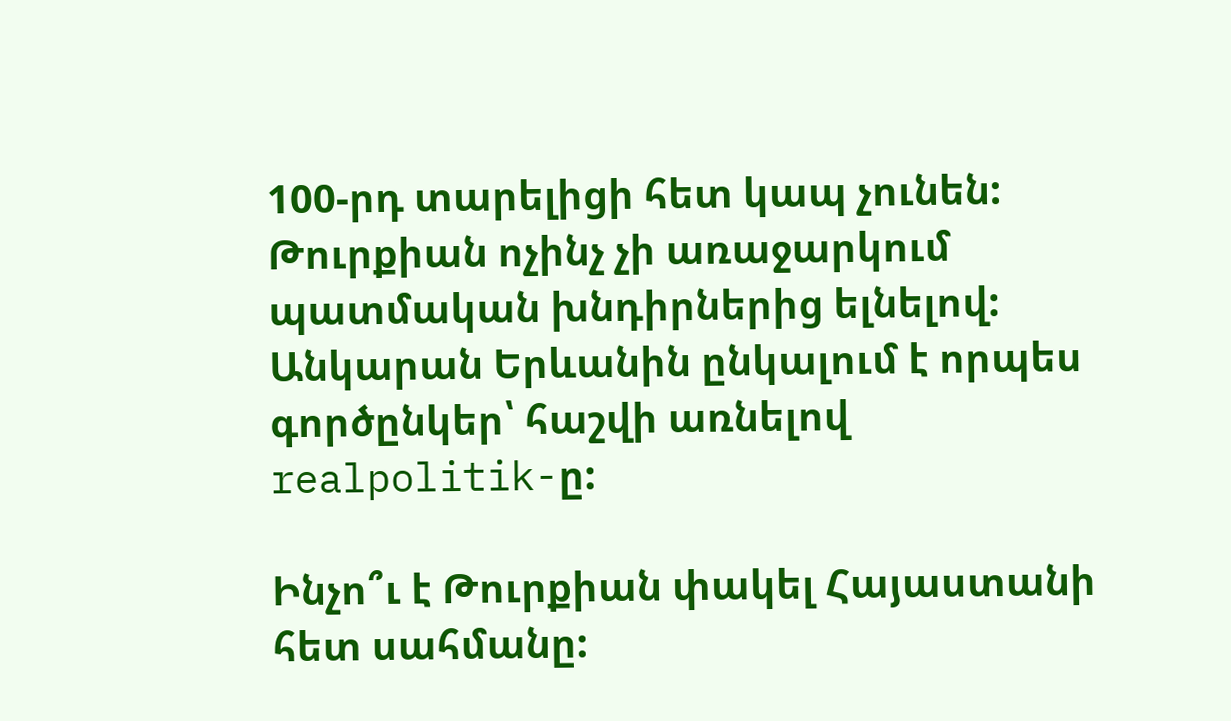100-րդ տարելիցի հետ կապ չունեն: Թուրքիան ոչինչ չի առաջարկում  պատմական խնդիրներից ելնելով: Անկարան Երևանին ընկալում է որպես գործընկեր՝ հաշվի առնելով realpolitik-ը:

Ինչո՞ւ է Թուրքիան փակել Հայաստանի հետ սահմանը: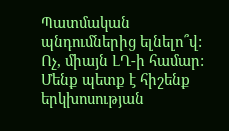Պատմական պնդումներից ելնելո՞վ: Ոչ, միայն ԼՂ-ի համար: Մենք պետք է հիշենք երկխոսության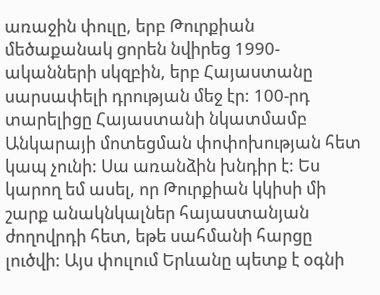առաջին փուլը, երբ Թուրքիան մեծաքանակ ցորեն նվիրեց 1990-ականների սկզբին, երբ Հայաստանը սարսափելի դրության մեջ էր: 100-րդ տարելիցը Հայաստանի նկատմամբ Անկարայի մոտեցման փոփոխության հետ կապ չունի: Սա առանձին խնդիր է: Ես կարող եմ ասել, որ Թուրքիան կկիսի մի շարք անակնկալներ հայաստանյան ժողովրդի հետ, եթե սահմանի հարցը լուծվի: Այս փուլում Երևանը պետք է օգնի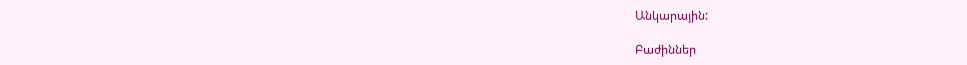Անկարային:

Բաժիններ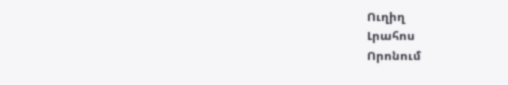Ուղիղ
Լրահոս
Որոնում